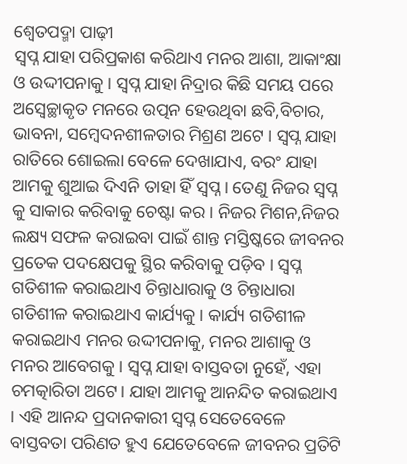ଶ୍ୱେତପଦ୍ମା ପାଢ଼ୀ
ସ୍ବପ୍ନ ଯାହା ପରିପ୍ରକାଶ କରିଥାଏ ମନର ଆଶା, ଆକାଂକ୍ଷା ଓ ଉଦ୍ଦୀପନାକୁ । ସ୍ବପ୍ନ ଯାହା ନିଦ୍ରାର କିଛି ସମୟ ପରେ ଅସ୍ଵେଚ୍ଛାକୃତ ମନରେ ଉତ୍ପନ ହେଉଥିବା ଛବି,ବିଚାର, ଭାବନା, ସମ୍ବେଦନଶୀଳତାର ମିଶ୍ରଣ ଅଟେ । ସ୍ବପ୍ନ ଯାହା ରାତିରେ ଶୋଇଲା ବେଳେ ଦେଖାଯାଏ, ବରଂ ଯାହା ଆମକୁ ଶୁଆଇ ଦିଏନି ତାହା ହିଁ ସ୍ବପ୍ନ । ତେଣୁ ନିଜର ସ୍ବପ୍ନ କୁ ସାକାର କରିବାକୁ ଚେଷ୍ଟା କର । ନିଜର ମିଶନ,ନିଜର ଲକ୍ଷ୍ୟ ସଫଳ କରାଇବା ପାଇଁ ଶାନ୍ତ ମସ୍ତିଷ୍କରେ ଜୀବନର ପ୍ରତେକ ପଦକ୍ଷେପକୁ ସ୍ଥିର କରିବାକୁ ପଡ଼ିବ । ସ୍ବପ୍ନ ଗତିଶୀଳ କରାଇଥାଏ ଚିନ୍ତାଧାରାକୁ ଓ ଚିନ୍ତାଧାରା ଗତିଶୀଳ କରାଇଥାଏ କାର୍ଯ୍ୟକୁ । କାର୍ଯ୍ୟ ଗତିଶୀଳ କରାଇଥାଏ ମନର ଉଦ୍ଦୀପନାକୁ, ମନର ଆଶାକୁ ଓ ମନର ଆବେଗକୁ । ସ୍ବପ୍ନ ଯାହା ବାସ୍ତବତା ନୁହେଁ, ଏହା ଚମତ୍କାରିତା ଅଟେ। ଯାହା ଆମକୁ ଆନନ୍ଦିତ କରାଇଥାଏ । ଏହି ଆନନ୍ଦ ପ୍ରଦାନକାରୀ ସ୍ବପ୍ନ ସେତେବେଳେ ବାସ୍ତବତା ପରିଣତ ହୁଏ ଯେତେବେଳେ ଜୀବନର ପ୍ରତିଟି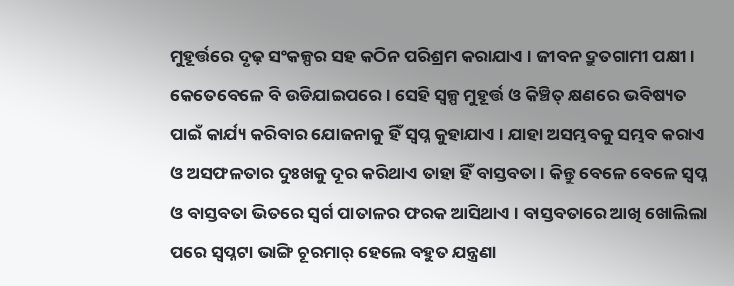ମୁହୂର୍ତ୍ତରେ ଦୃଢ଼ ସଂକଳ୍ପର ସହ କଠିନ ପରିଶ୍ରମ କରାଯାଏ । ଜୀବନ ଦ୍ରୁତଗାମୀ ପକ୍ଷୀ । କେତେବେଳେ ବି ଉଡିଯାଇପରେ । ସେହି ସ୍ୱଳ୍ପ ମୁହୂର୍ତ୍ତ ଓ କିଞ୍ଚିତ୍ କ୍ଷଣରେ ଭବିଷ୍ୟତ ପାଇଁ କାର୍ଯ୍ୟ କରିବାର ଯୋଜନାକୁ ହିଁ ସ୍ବପ୍ନ କୁହାଯାଏ । ଯାହା ଅସମ୍ଭବକୁ ସମ୍ଭବ କରାଏ ଓ ଅସଫଳତାର ଦୁଃଖକୁ ଦୂର କରିଥାଏ ତାହା ହିଁ ବାସ୍ତବତା । କିନ୍ତୁ ବେଳେ ବେଳେ ସ୍ବପ୍ନ ଓ ବାସ୍ତବତା ଭିତରେ ସ୍ଵର୍ଗ ପାତାଳର ଫରକ ଆସିଥାଏ । ବାସ୍ତବତାରେ ଆଖି ଖୋଲିଲା ପରେ ସ୍ବପ୍ନଟା ଭାଙ୍ଗି ଚୂରମାର୍ ହେଲେ ବହୁତ ଯନ୍ତ୍ରଣା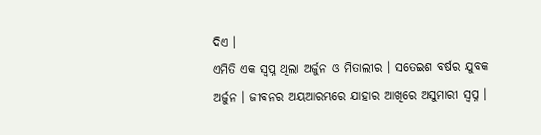ଦିଏ ।
ଏମିତି ଏକ ସ୍ବପ୍ନ ଥିଲା ଅର୍ଜୁନ ଓ ମିତାଲୀର । ସତେଇଶ ବର୍ଷର ଯୁବକ ଅର୍ଜୁନ । ଜୀବନର ଅୟଆରମ୍ଭରେ ଯାହାର ଆଖିରେ ଅସୁମାରୀ ସ୍ବପ୍ନ ।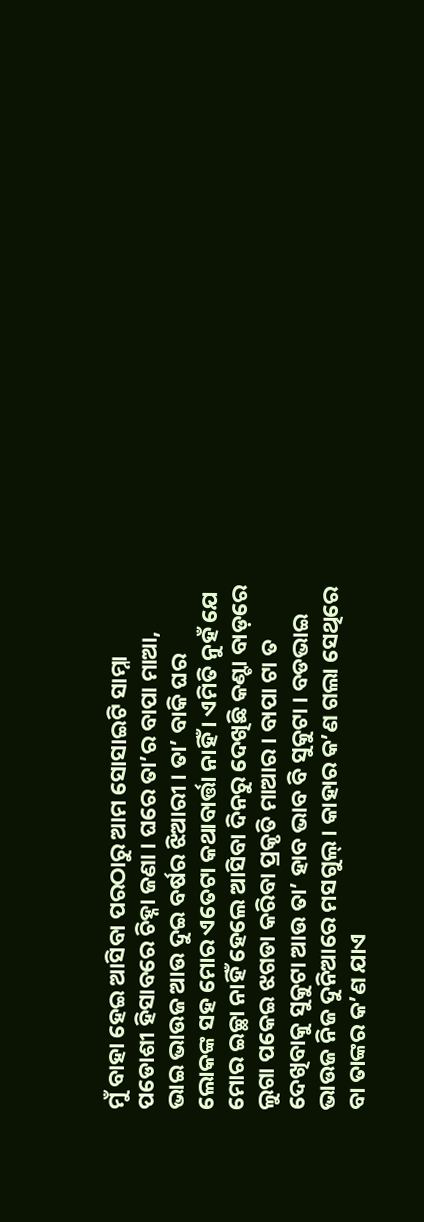ମୁଁ ବାହା ହେଇ ଆସିବା ପରଠାରୁ ଆମ ସୋସାଇଟି ସାମ୍ନା ପଡୋଶୀ ହିସାବରେ ଚିହ୍ନା ଜଣା । ଘରେ ତା’ର ବାପା ମାଆ, ଭାଇ ଭାଉଜ ଆଉ ଦୁଇ ବର୍ଷର ଝିଆରୀ । ତା’ ବାକି ଘର ଲୋକଙ୍କ ସହ ମୋର ଏତେଟା କଥାବାର୍ତ୍ତା ନାହିଁ । ଏମିତି ନୁହଁ ଯେ ମୋର ଇଚ୍ଛା ନାହିଁ ହେଲେ ଆସିବା ଦିନରୁ ଦେଖିଛି କଣ୍ଟା ବାଡ଼ରେ ଲୁଗା ପକେଇ ଝଗଡା କରିବା ପ୍ରକୃତି ମାଆର । ବାପା ଟା ତ ଦେଖିବାକୁ ସୁକୁଟା ଆଉ ତା’ ହାବ ଭାବ ବି ସୁକୁଟା । ବଡଭାଇ ଭାଉଜ ନିଜ ଦୁନିଆରେ ମସଗୁଲ୍ । କାହାର କ’ଣ ଗଲା ସେଥିରେ ବା ତାଙ୍କର କ’ଣ ଯାଏ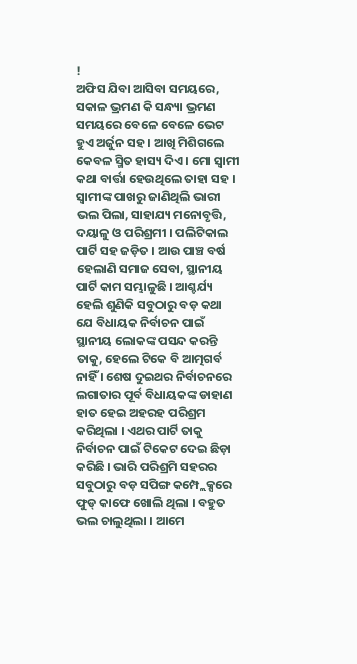!
ଅଫିସ ଯିବା ଆସିବା ସମୟରେ, ସକାଳ ଭ୍ରମଣ କି ସନ୍ଧ୍ୟା ଭ୍ରମଣ ସମୟରେ ବେଳେ ବେଳେ ଭେଟ ହୁଏ ଅର୍ଜୁନ ସହ । ଆଖି ମିଶିଗଲେ କେବଳ ସ୍ମିତ ହାସ୍ୟ ଦିଏ । ମୋ ସ୍ବାମୀ କଥା ବାର୍ତ୍ତା ହେଉଥିଲେ ତାହା ସହ । ସ୍ବାମୀଙ୍କ ପାଖରୁ ଜାଣିଥିଲି ଭାରୀ ଭଲ ପିଲା, ସାହାଯ୍ୟ ମନୋବୃତ୍ତି, ଦୟାଳୁ ଓ ପରିଶ୍ରମୀ । ପଲିଟିକାଲ ପାର୍ଟି ସହ ଜଡ଼ିତ । ଆଉ ପାଞ୍ଚ ବର୍ଷ ହେଲାଣି ସମାଜ ସେବା, ସ୍ଥାନୀୟ ପାର୍ଟି କାମ ସମ୍ଭାଳୁଛି । ଆଶ୍ଚର୍ଯ୍ୟ ହେଲି ଶୁଣିକି ସବୁଠାରୁ ବଡ଼ କଥା ଯେ ବିଧାୟକ ନିର୍ବାଚନ ପାଇଁ ସ୍ଥାନୀୟ ଲୋକଙ୍କ ପସନ୍ଦ କରନ୍ତି ତାକୁ, ହେଲେ ଟିକେ ବି ଆତ୍ମଗର୍ବ ନାହିଁ । ଶେଷ ଦୁଇଥର ନିର୍ବାଚନରେ ଲଗାତାର ପୂର୍ବ ବିଧାୟକଙ୍କ ଡାହାଣ ହାତ ହେଇ ଅହରହ ପରିଶ୍ରମ କରିଥିଲା । ଏଥର ପାର୍ଟି ତାକୁ ନିର୍ବାଚନ ପାଇଁ ଟିକେଟ ଦେଇ ଛିଡ଼ା କରିଛି । ଭାରି ପରିଶ୍ରମି ସହରର ସବୁଠାରୁ ବଡ଼ ସପିଙ୍ଗ କମ୍ପ୍ଲେକ୍ସରେ ଫୁଡ୍ କାଫେ ଖୋଲି ଥିଲା । ବହୁତ ଭଲ ଚାଲୁଥିଲା । ଆମେ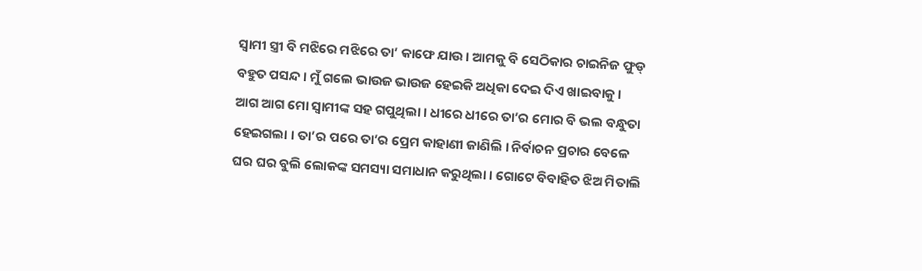ସ୍ବାମୀ ସ୍ତ୍ରୀ ବି ମଝିରେ ମଝିରେ ତା’ କାଫେ ଯାଉ । ଆମକୁ ବି ସେଠିକାର ଚାଇନିଜ ଫୁଡ୍ ବହୁତ ପସନ୍ଦ । ମୁଁ ଗଲେ ଭାଉଜ ଭାଉଜ ହେଇକି ଅଧିକା ଦେଇ ଦିଏ ଖାଇବାକୁ ।
ଆଗ ଆଗ ମୋ ସ୍ବାମୀଙ୍କ ସହ ଗପୁଥିଲା । ଧୀରେ ଧୀରେ ତା’ର ମୋର ବି ଭଲ ବନ୍ଧୁତା ହେଇଗଲା । ତା’ର ପରେ ତା’ର ପ୍ରେମ କାହାଣୀ ଜାଣିଲି । ନିର୍ବାଚନ ପ୍ରଚାର ବେଳେ ଘର ଘର ବୁଲି ଲୋକଙ୍କ ସମସ୍ୟା ସମାଧାନ କରୁଥିଲା । ଗୋଟେ ବିବାହିତ ଝିଅ ମିତାଲି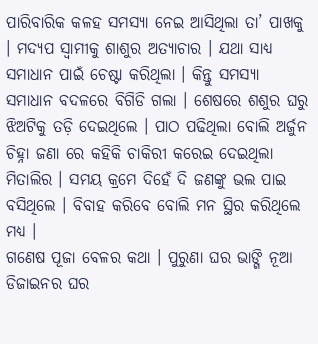ପାରିବାରିକ କଳହ ସମସ୍ୟା ନେଇ ଆସିଥିଲା ତା’ ପାଖକୁ । ମଦ୍ୟପ ସ୍ବାମୀକୁ ଶାଶୁର ଅତ୍ୟାଚାର । ଯଥା ସାଧ୍ୟ ସମାଧାନ ପାଇଁ ଚେଷ୍ଟା କରିଥିଲା । କିନ୍ତୁ ସମସ୍ୟା ସମାଧାନ ବଦଳରେ ବିଗିଡି ଗଲା । ଶେଷରେ ଶଶୁର ଘରୁ ଝିଅଟିକୁ ତଡ଼ି ଦେଇଥିଲେ । ପାଠ ପଢିଥିଲା ବୋଲି ଅର୍ଜୁନ ଚିହ୍ନା ଜଣା ରେ କହିକି ଚାକିରୀ କରେଇ ଦେଇଥିଲା ମିତାଲିର । ସମୟ କ୍ରମେ ଦିହେଁ ଦି ଜଣଙ୍କୁ ଭଲ ପାଇ ବସିଥିଲେ । ବିବାହ କରିବେ ବୋଲି ମନ ସ୍ଥିର କରିଥିଲେ ମଧ୍ୟ ।
ଗଣେଷ ପୂଜା ବେଳର କଥା । ପୁରୁଣା ଘର ଭାଙ୍ଗି ନୂଆ ଡିଜାଇନର ଘର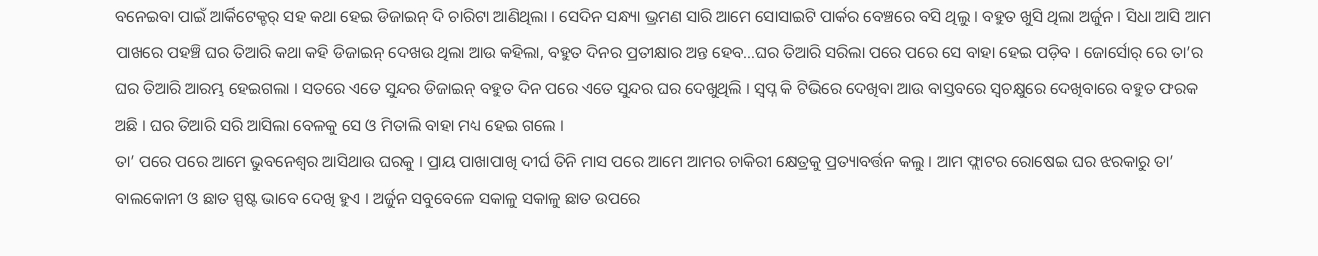ବନେଇବା ପାଇଁ ଆର୍କିଟେକ୍ଚର୍ ସହ କଥା ହେଇ ଡିଜାଇନ୍ ଦି ଚାରିଟା ଆଣିଥିଲା । ସେଦିନ ସନ୍ଧ୍ୟା ଭ୍ରମଣ ସାରି ଆମେ ସୋସାଇଟି ପାର୍କର ବେଞ୍ଚରେ ବସି ଥିଲୁ । ବହୁତ ଖୁସି ଥିଲା ଅର୍ଜୁନ । ସିଧା ଆସି ଆମ ପାଖରେ ପହଞ୍ଚି ଘର ତିଆରି କଥା କହି ଡିଜାଇନ୍ ଦେଖଉ ଥିଲା ଆଉ କହିଲା, ବହୁତ ଦିନର ପ୍ରତୀକ୍ଷାର ଅନ୍ତ ହେବ…ଘର ତିଆରି ସରିଲା ପରେ ପରେ ସେ ବାହା ହେଇ ପଡ଼ିବ । ଜୋର୍ସୋର୍ ରେ ତା’ର ଘର ତିଆରି ଆରମ୍ଭ ହେଇଗଲା । ସତରେ ଏତେ ସୁନ୍ଦର ଡିଜାଇନ୍ ବହୁତ ଦିନ ପରେ ଏତେ ସୁନ୍ଦର ଘର ଦେଖୁଥିଲି । ସ୍ବପ୍ନ କି ଟିଭିରେ ଦେଖିବା ଆଉ ବାସ୍ତବରେ ସ୍ବଚକ୍ଷୁରେ ଦେଖିବାରେ ବହୁତ ଫରକ ଅଛି । ଘର ତିଆରି ସରି ଆସିଲା ବେଳକୁ ସେ ଓ ମିତାଲି ବାହା ମଧ୍ୟ ହେଇ ଗଲେ ।
ତା’ ପରେ ପରେ ଆମେ ଭୁବନେଶ୍ୱର ଆସିଥାଉ ଘରକୁ । ପ୍ରାୟ ପାଖାପାଖି ଦୀର୍ଘ ତିନି ମାସ ପରେ ଆମେ ଆମର ଚାକିରୀ କ୍ଷେତ୍ରକୁ ପ୍ରତ୍ୟାବର୍ତ୍ତନ କଲୁ । ଆମ ଫ୍ଲାଟର ରୋଷେଇ ଘର ଝରକାରୁ ତା’ ବାଲକୋନୀ ଓ ଛାତ ସ୍ପଷ୍ଟ ଭାବେ ଦେଖି ହୁଏ । ଅର୍ଜୁନ ସବୁବେଳେ ସକାଳୁ ସକାଳୁ ଛାତ ଉପରେ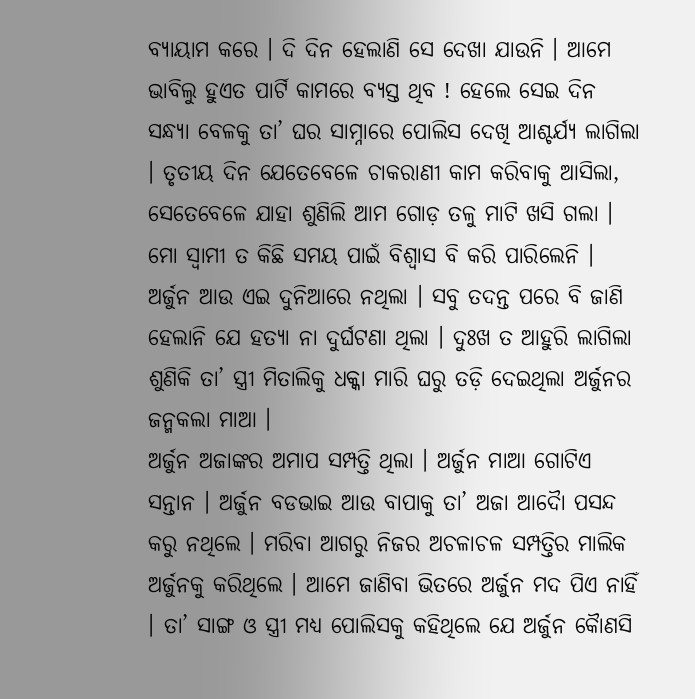ବ୍ୟାୟାମ କରେ । ଦି ଦିନ ହେଲାଣି ସେ ଦେଖା ଯାଉନି । ଆମେ ଭାବିଲୁ ହୁଏତ ପାର୍ଟି କାମରେ ବ୍ୟସ୍ତ ଥିବ ! ହେଲେ ସେଇ ଦିନ ସନ୍ଧ୍ୟା ବେଳକୁ ତା’ ଘର ସାମ୍ନାରେ ପୋଲିସ ଦେଖି ଆଶ୍ଚର୍ଯ୍ୟ ଲାଗିଲା । ତୃତୀୟ ଦିନ ଯେତେବେଳେ ଚାକରାଣୀ କାମ କରିବାକୁ ଆସିଲା, ସେତେବେଳେ ଯାହା ଶୁଣିଲି ଆମ ଗୋଡ଼ ତଳୁ ମାଟି ଖସି ଗଲା । ମୋ ସ୍ବାମୀ ତ କିଛି ସମୟ ପାଇଁ ବିଶ୍ଵାସ ବି କରି ପାରିଲେନି । ଅର୍ଜୁନ ଆଉ ଏଇ ଦୁନିଆରେ ନଥିଲା । ସବୁ ତଦନ୍ତ ପରେ ବି ଜାଣି ହେଲାନି ଯେ ହତ୍ୟା ନା ଦୁର୍ଘଟଣା ଥିଲା । ଦୁଃଖ ତ ଆହୁରି ଲାଗିଲା ଶୁଣିକି ତା’ ସ୍ତ୍ରୀ ମିତାଲିକୁ ଧକ୍କା ମାରି ଘରୁ ତଡ଼ି ଦେଇଥିଲା ଅର୍ଜୁନର ଜନ୍ମକଲା ମାଆ ।
ଅର୍ଜୁନ ଅଜାଙ୍କର ଅମାପ ସମ୍ପତ୍ତି ଥିଲା । ଅର୍ଜୁନ ମାଆ ଗୋଟିଏ ସନ୍ତାନ । ଅର୍ଜୁନ ବଡଭାଇ ଆଉ ବାପାକୁ ତା’ ଅଜା ଆଦୈା ପସନ୍ଦ କରୁ ନଥିଲେ । ମରିବା ଆଗରୁ ନିଜର ଅଚଳାଚଳ ସମ୍ପତ୍ତିର ମାଲିକ ଅର୍ଜୁନକୁ କରିଥିଲେ । ଆମେ ଜାଣିବା ଭିତରେ ଅର୍ଜୁନ ମଦ ପିଏ ନାହିଁ । ତା’ ସାଙ୍ଗ ଓ ସ୍ତ୍ରୀ ମଧ୍ୟ ପୋଲିସକୁ କହିଥିଲେ ଯେ ଅର୍ଜୁନ କୈାଣସି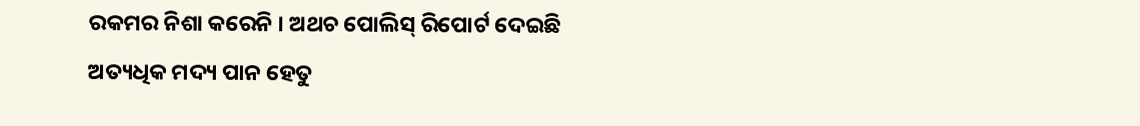ରକମର ନିଶା କରେନି । ଅଥଚ ପୋଲିସ୍ ରିପୋର୍ଟ ଦେଇଛି ଅତ୍ୟଧିକ ମଦ୍ୟ ପାନ ହେତୁ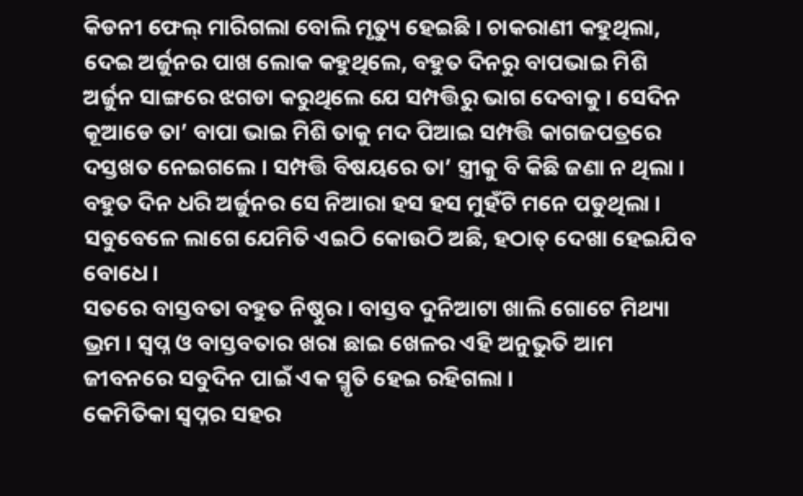କିଡନୀ ଫେଲ୍ ମାରିଗଲା ବୋଲି ମୃତ୍ୟୁ ହେଇଛି । ଚାକରାଣୀ କହୁଥିଲା, ଦେଇ ଅର୍ଜୁନର ପାଖ ଲୋକ କହୁଥିଲେ, ବହୁତ ଦିନରୁ ବାପଭାଇ ମିଶି ଅର୍ଜୁନ ସାଙ୍ଗରେ ଝଗଡା କରୁଥିଲେ ଯେ ସମ୍ପତ୍ତିରୁ ଭାଗ ଦେବାକୁ । ସେଦିନ କୂଆଡେ ତା’ ବାପା ଭାଇ ମିଶି ତାକୁ ମଦ ପିଆଇ ସମ୍ପତ୍ତି କାଗଜପତ୍ରରେ ଦସ୍ତଖତ ନେଇଗଲେ । ସମ୍ପତ୍ତି ବିଷୟରେ ତା’ ସ୍ତ୍ରୀକୁ ବି କିଛି ଜଣା ନ ଥିଲା । ବହୁତ ଦିନ ଧରି ଅର୍ଜୁନର ସେ ନିଆରା ହସ ହସ ମୁହଁଟି ମନେ ପଡୁଥିଲା । ସବୁବେଳେ ଲାଗେ ଯେମିତି ଏଇଠି କୋଉଠି ଅଛି, ହଠାତ୍ ଦେଖା ହେଇଯିବ ବୋଧେ ।
ସତରେ ବାସ୍ତବତା ବହୁତ ନିଷ୍ଠୁର । ବାସ୍ତବ ଦୁନିଆଟା ଖାଲି ଗୋଟେ ମିଥ୍ୟା ଭ୍ରମ । ସ୍ବପ୍ନ ଓ ବାସ୍ତବତାର ଖରା ଛାଇ ଖେଳର ଏହି ଅନୁଭୁତି ଆମ ଜୀବନରେ ସବୁଦିନ ପାଇଁ ଏକ ସ୍ମୃତି ହେଇ ରହିଗଲା ।
କେମିତିକା ସ୍ବପ୍ନର ସହର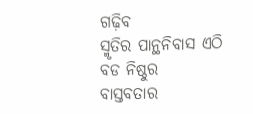ଗଢ଼ିବ
ସ୍ମୃତିର ପାନ୍ଥନିବାସ ଏଠି ବଡ ନିଷ୍ଠୁର
ବାସ୍ତବତାର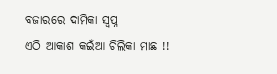ବଜାରରେ ଦାମିକା ସ୍ଵପ୍ନ
ଏଠି ଆକାଶ କଇଁଆ ଚିଲିକା ମାଛ !!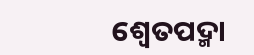ଶ୍ୱେତପଦ୍ମା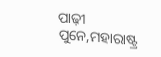ପାଢ଼ୀ
ପୁନେ,ମହାରାଷ୍ଟ୍ର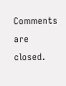Comments are closed.